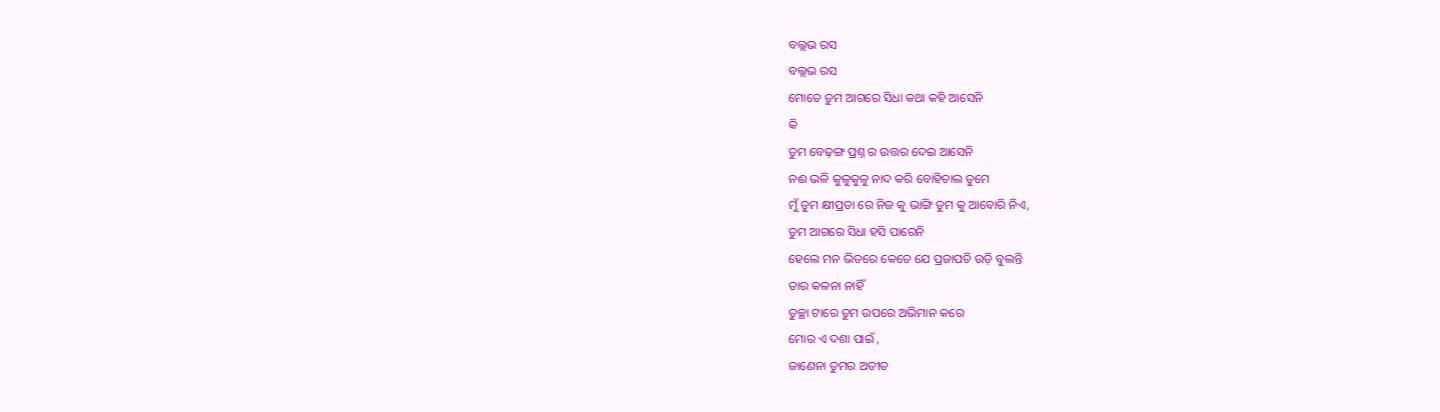ବଲ୍ଲଭ ରସ
ବଲ୍ଲଭ ରସ
ମୋତେ ତୁମ ଆଗରେ ସିଧା କଥା କହି ଆସେନି
କି
ତୁମ ବେଢ଼ଙ୍ଗ ପ୍ରଶ୍ନ ର ଉତ୍ତର ଦେଇ ଆସେନି
ନଈ ଭଳି କୁଳୁକୁଳୁ ନାଦ କରି ବୋହିଚାଲ ତୁମେ
ମୁଁ ତୁମ କ୍ଷୀପ୍ରତା ରେ ନିଜ କୁ ଭାଙ୍ଗି ତୁମ କୁ ଆବୋରି ନିଏ,
ତୁମ ଆଗରେ ସିଧା ହସି ପାରେନି
ହେଲେ ମନ ଭିତରେ କେତେ ଯେ ପ୍ରଜାପତି ଉଡ଼ି ବୁଲନ୍ତି
ତାର କଳନା ନାହିଁ
ତୁଚ୍ଛା ଟାରେ ତୁମ ଉପରେ ଅଭିମାନ କରେ
ମୋର ଏ ଦଶା ପାଇଁ ,
ଜାଣେନା ତୁମର ଅତୀତ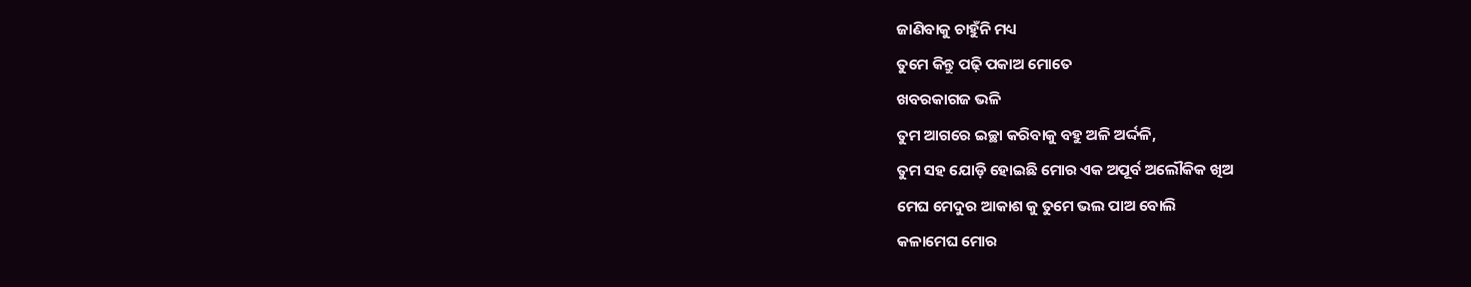ଜାଣିବାକୁ ଚାହୁଁନି ମଧ୍ୟ
ତୁମେ କିନ୍ତୁ ପଢ଼ି ପକାଅ ମୋତେ
ଖବରକାଗଜ ଭଳି
ତୁମ ଆଗରେ ଇଚ୍ଛା କରିବାକୁ ବହୁ ଅଳି ଅର୍ଦ୍ଦଳି,
ତୁମ ସହ ଯୋଡ଼ି ହୋଇଛି ମୋର ଏକ ଅପୂର୍ବ ଅଲୌକିକ ଖିଅ
ମେଘ ମେଦୁର ଆକାଶ କୁ ତୁମେ ଭଲ ପାଅ ବୋଲି
କଳାମେଘ ମୋର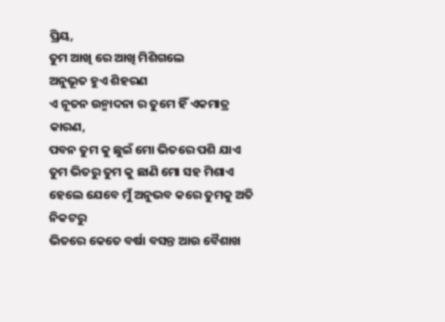ପ୍ରିୟ,
ତୁମ ଆଖି ରେ ଆଖି ମିଶିଗଲେ
ଅନୁଭୂତ ହୁଏ ଶିହରଣ
ଏ ନୂତନ ଉନ୍ମାଦନା ର ତୁମେ ହିଁ ଏକମାତ୍ର କାରଣ,
ପବନ ତୁମ କୁ ଛୁଇଁ ମୋ ଭିତରେ ପଶି ଯାଏ
ତୁମ ଭିତରୁ ତୁମ କୁ ଛାଣି ମୋ ସହ ମିଶାଏ
ହେଲେ ଯେବେ ମୁଁ ଅନୁଭବ କରେ ତୁମକୁ ଅତି ନିକଟରୁ
ଭିତରେ କେତେ ବର୍ଷା ବସନ୍ତ ଆଉ ବୈଶାଖ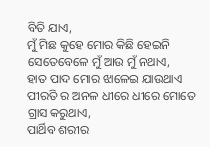ବିତି ଯାଏ,
ମୁଁ ମିଛ କୁହେ ମୋର କିଛି ହେଇନି
ସେତେବେଳେ ମୁଁ ଆଉ ମୁଁ ନଥାଏ,
ହାତ ପାଦ ମୋର ଝାଳେଇ ଯାଉଥାଏ
ପୀରତି ର ଅନଳ ଧୀରେ ଧୀରେ ମୋତେ ଗ୍ରାସ କରୁଥାଏ,
ପାର୍ଥିବ ଶରୀର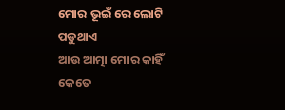ମୋର ଭୂଇଁ ରେ ଲୋଟି ପଡୁଥାଏ
ଆଉ ଆତ୍ମା ମୋର କାହିଁ କେତେ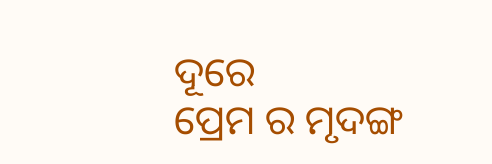ଦୂରେ
ପ୍ରେମ ର ମୃଦଙ୍ଗ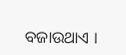ବଜାଉଥାଏ ।